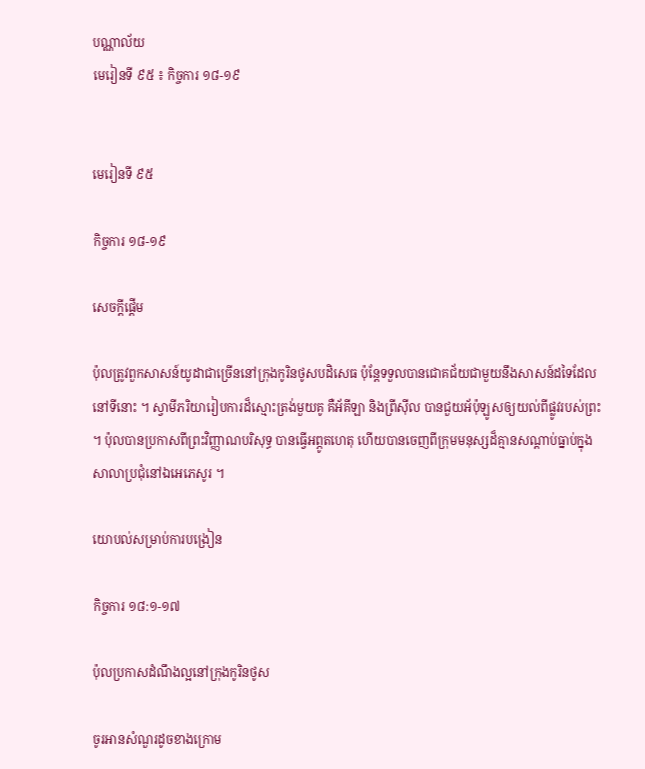បណ្ណាល័យ
មេរៀនទី ៩៥ ៖ កិច្ចការ ១៨-១៩


មេរៀនទី ៩៥

កិច្ចការ ១៨-១៩

សេចក្តីផ្ដើម

ប៉ុលត្រូវពួកសាសន៍យូដាជាច្រើននៅក្រុងកូរិនថូសបដិសេធ ប៉ុន្តែទទួលបានជោគជ័យជាមួយនឹងសាសន៍ដទៃដែលនៅទីនោះ ។ ស្វាមីភរិយារៀបការដ៏ស្មោះត្រង់មួយគូ គឺអ័គីឡា និងព្រីស៊ីល បានជួយអ័ប៉ុឡូសឲ្យយល់ពីផ្លូវរបស់ព្រះ ។ ប៉ុលបានប្រកាសពីព្រះវិញ្ញាណបរិសុទ្ធ បានធ្វើអព្ភូតហេតុ ហើយបានចេញពីក្រុមមនុស្សដ៏គ្មានសណ្ដាប់ធ្នាប់ក្នុងសាលាប្រជុំនៅឯអេភេសូរ ។

យោបល់សម្រាប់ការបង្រៀន

កិច្ចការ ១៨:១-១៧

ប៉ុលប្រកាសដំណឹងល្អនៅក្រុងកូរិនថូស

ចូរអានសំណួរដូចខាងក្រោម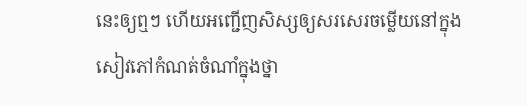នេះឲ្យឮៗ ហើយអញ្ជើញសិស្សឲ្យសរសេរចម្លើយនៅក្នុងសៀវភៅកំណត់ចំណាំក្នុងថ្នា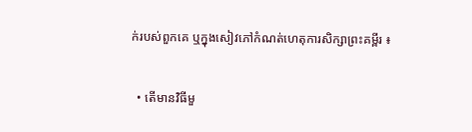ក់របស់ពួកគេ ឬក្នុងសៀវភៅកំណត់ហេតុការសិក្សាព្រះគម្ពីរ ៖

  • តើមានវិធីមួ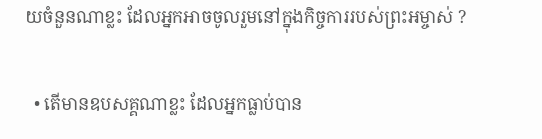យចំនួនណាខ្លះ ដែលអ្នកអាចចូលរួមនៅក្នុងកិច្ចការរបស់ព្រះអម្ចាស់ ?

  • តើមានឧបសគ្គណាខ្លះ ដែលអ្នកធ្លាប់បាន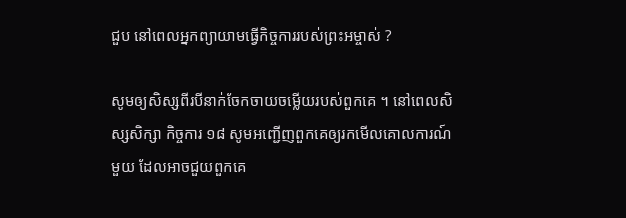ជួប នៅពេលអ្នកព្យាយាមធ្វើកិច្ចការរបស់ព្រះអម្ចាស់ ?

សូមឲ្យសិស្សពីរបីនាក់ចែកចាយចម្លើយរបស់ពួកគេ ។ នៅពេលសិស្សសិក្សា កិច្ចការ ១៨ សូមអញ្ជើញពួកគេឲ្យរកមើលគោលការណ៍មួយ ដែលអាចជួយពួកគេ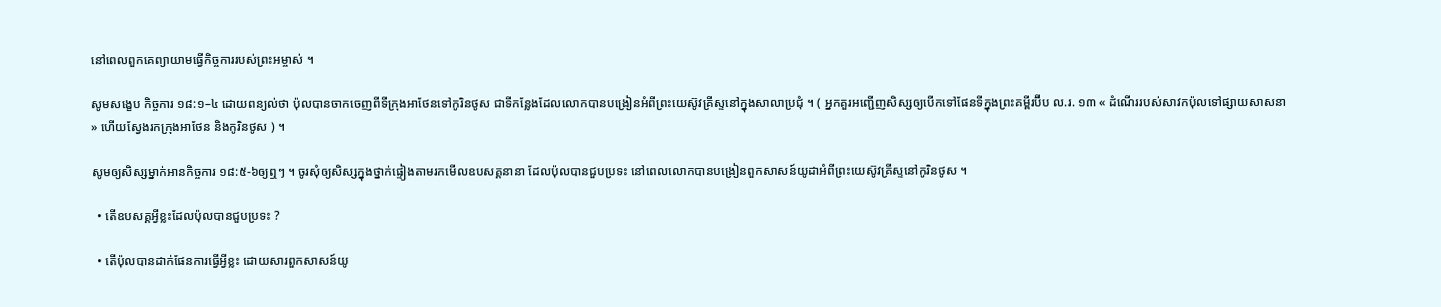នៅពេលពួកគេព្យាយាមធ្វើកិច្ចការរបស់ព្រះអម្ចាស់ ។

សូមសង្ខេប កិច្ចការ ១៨:១–៤ ដោយពន្យល់ថា ប៉ុលបានចាកចេញពីទីក្រុងអាថែនទៅកូរិនថូស ជាទីកន្លែងដែលលោកបានបង្រៀនអំពីព្រះយេស៊ូវគ្រីស្ទនៅក្នុងសាលាប្រជុំ ។ ( អ្នកគួរអញ្ជើញសិស្សឲ្យបើកទៅផែនទីក្នុងព្រះគម្ពីរប៊ីប ល.រ. ១៣ « ដំណើររបស់សាវកប៉ុលទៅផ្សាយសាសនា » ហើយស្វែងរកក្រុងអាថែន និងកូរិនថូស ) ។

សូមឲ្យសិស្សម្នាក់អានកិច្ចការ ១៨:៥-៦ឲ្យឮៗ ។ ចូរសុំឲ្យសិស្សក្នុងថ្នាក់ផ្ទៀងតាមរកមើលឧបសគ្គនានា ដែលប៉ុលបានជួបប្រទះ នៅពេលលោកបានបង្រៀនពួកសាសន៍យូដាអំពីព្រះយេស៊ូវគ្រីស្ទនៅកូរិនថូស ។

  • តើឧបសគ្គអ្វីខ្លះដែលប៉ុលបានជួបប្រទះ ?

  • តើប៉ុលបានដាក់ផែនការធ្វើអ្វីខ្លះ ដោយសារពួកសាសន៍យូ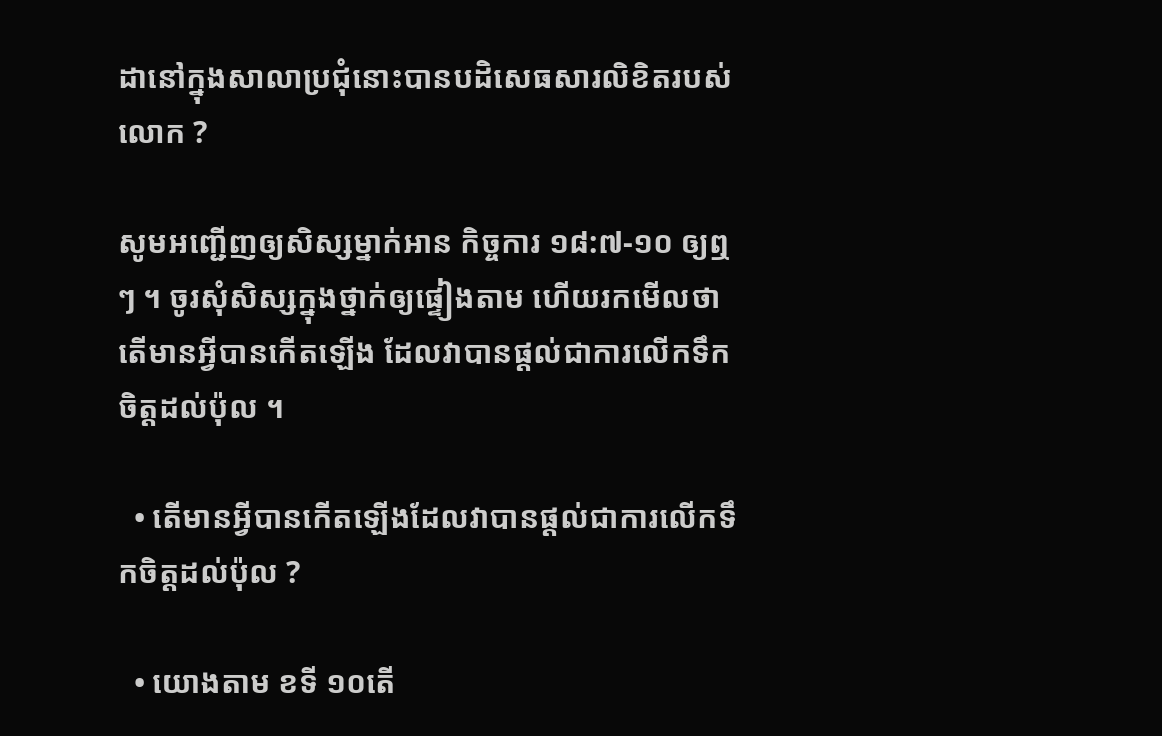ដានៅក្នុងសាលាប្រជុំនោះបានបដិសេធសារលិខិតរបស់លោក ?

សូមអញ្ជើញឲ្យសិស្សម្នាក់អាន កិច្ចការ ១៨:៧-១០ ឲ្យឮៗ ។ ចូរសុំសិស្សក្នុងថ្នាក់ឲ្យផ្ទៀងតាម ហើយរកមើលថាតើមានអ្វីបានកើតឡើង ដែលវាបានផ្ដល់ជាការលើកទឹកចិត្តដល់ប៉ុល ។

  • តើមានអ្វីបានកើតឡើងដែលវាបានផ្ដល់ជាការលើកទឹកចិត្តដល់ប៉ុល ?

  • យោងតាម ខទី ១០តើ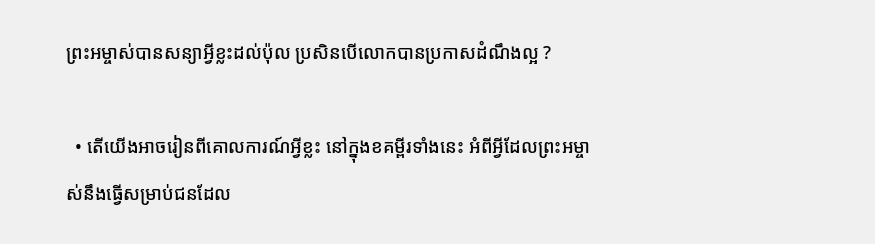ព្រះអម្ចាស់បានសន្យាអ្វីខ្លះដល់ប៉ុល ប្រសិនបើលោកបានប្រកាសដំណឹងល្អ ?

  • តើយើងអាចរៀនពីគោលការណ៍អ្វីខ្លះ នៅក្នុងខគម្ពីរទាំងនេះ អំពីអ្វីដែលព្រះអម្ចាស់នឹងធ្វើសម្រាប់ជនដែល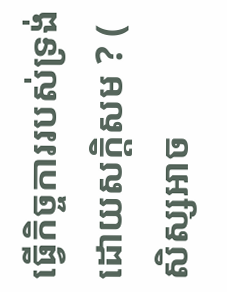ធ្វើកិច្ចការរបស់ទ្រង់ដោយសក្ដិសម ? ( សិស្សអាច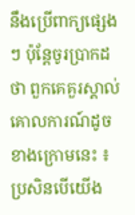នឹងប្រើពាក្យផ្សេងៗ ប៉ុន្តែចូរប្រាកដថា ពួកគេគួរស្គាល់គោលការណ៍ដូចខាងក្រោមនេះ ៖ប្រសិនបើយើង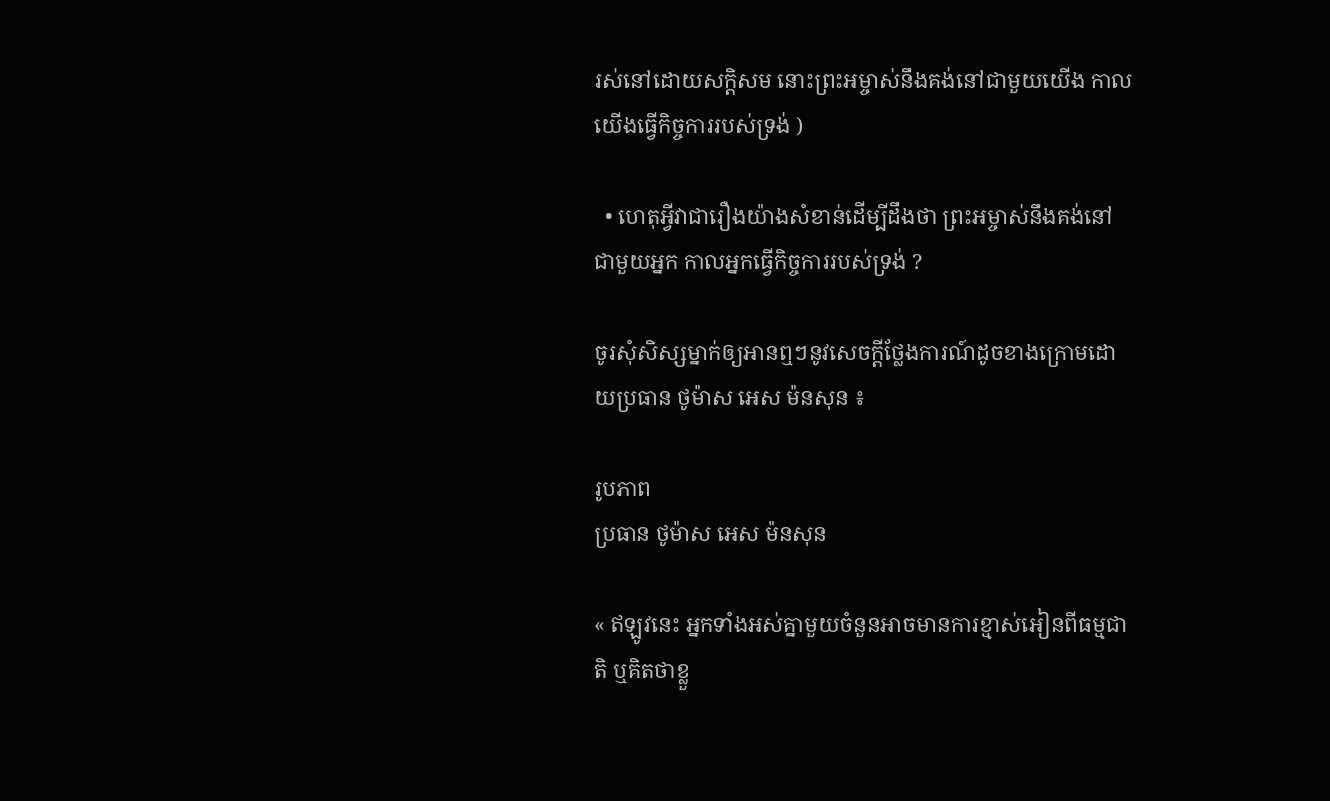រស់នៅដោយសក្ដិសម នោះព្រះអម្ចាស់នឹងគង់នៅជាមួយយើង កាលយើងធ្វើកិច្ចការរបស់ទ្រង់ )

  • ហេតុអ្វីវាជារឿងយ៉ាងសំខាន់ដើម្បីដឹងថា ព្រះអម្ចាស់នឹងគង់នៅជាមួយអ្នក កាលអ្នកធ្វើកិច្ចការរបស់ទ្រង់ ?

ចូរសុំសិស្សម្នាក់ឲ្យអានឮៗនូវសេចក្ដីថ្លែងការណ៍ដូចខាងក្រោមដោយប្រធាន ថូម៉ាស អេស ម៉នសុន ៖

រូបភាព
ប្រធាន ថូម៉ាស អេស ម៉នសុន

« ឥឡូវនេះ អ្នកទាំងអស់គ្នាមួយចំនួនអាចមានការខ្មាស់អៀនពីធម្មជាតិ ឬគិតថាខ្លួ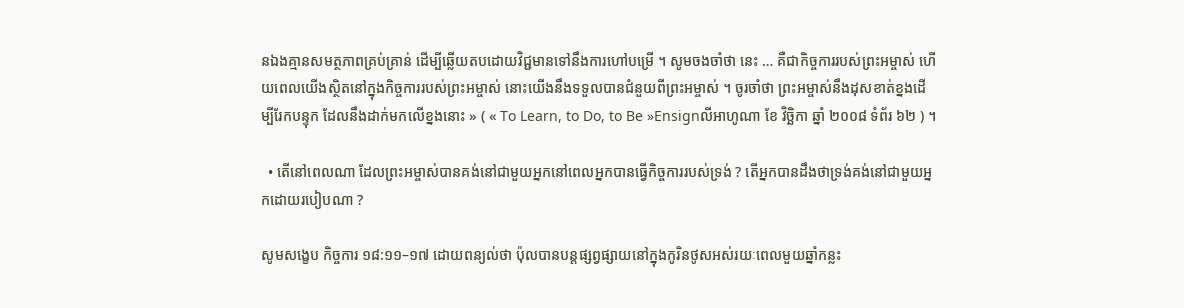នឯងគ្មានសមត្ថភាពគ្រប់គ្រាន់ ដើម្បីឆ្លើយតបដោយវិជ្ជមានទៅនឹងការហៅបម្រើ ។ សូមចងចាំថា នេះ … គឺជាកិច្ចការរបស់ព្រះអម្ចាស់ ហើយពេលយើងស្ថិតនៅក្នុងកិច្ចការរបស់ព្រះអម្ចាស់ នោះយើងនឹងទទួលបានជំនួយពីព្រះអម្ចាស់ ។ ចូរចាំថា ព្រះអម្ចាស់នឹងដុសខាត់ខ្នងដើម្បីរែកបន្ទុក ដែលនឹងដាក់មកលើខ្នងនោះ » ( « To Learn, to Do, to Be »Ensignលីអាហូណា ខែ វិច្ឆិកា ឆ្នាំ ២០០៨ ទំព័រ ៦២ ) ។

  • តើនៅពេលណា ដែលព្រះអម្ចាស់បានគង់នៅជាមួយអ្នកនៅពេលអ្នកបានធ្វើកិច្ចការរបស់ទ្រង់ ? តើអ្នកបានដឹងថាទ្រង់គង់នៅជាមួយអ្នកដោយរបៀបណា ?

សូមសង្ខេប កិច្ចការ ១៨:១១–១៧ ដោយពន្យល់ថា ប៉ុលបានបន្តផ្សព្វផ្សាយនៅក្នុងកូរិនថូសអស់រយៈពេលមួយឆ្នាំកន្លះ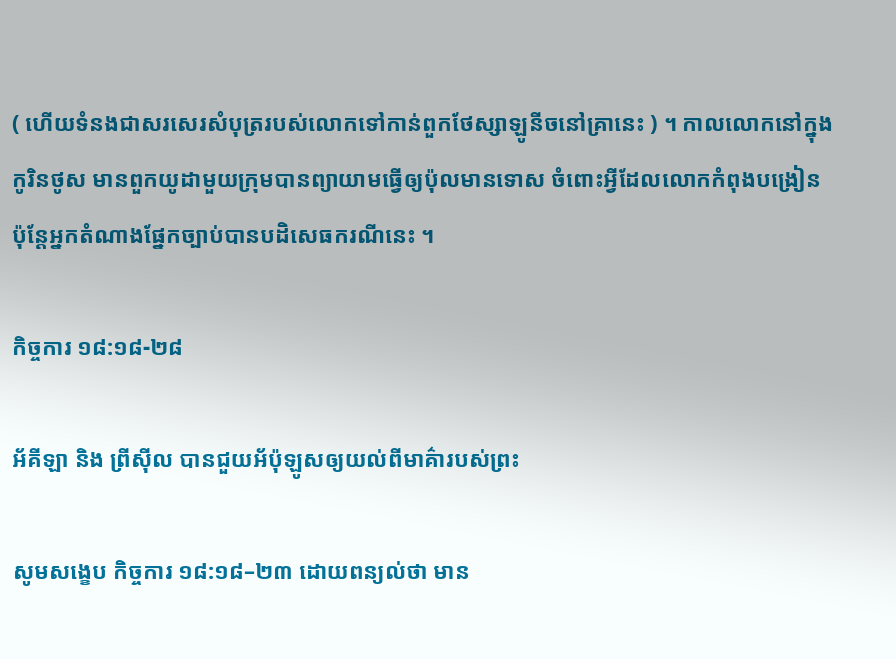( ហើយទំនងជាសរសេរសំបុត្ររបស់លោកទៅកាន់ពួកថែស្សាឡូនីចនៅគ្រានេះ ) ។ កាលលោកនៅក្នុងកូរិនថូស មានពួកយូដាមួយក្រុមបានព្យាយាមធ្វើឲ្យប៉ុលមានទោស ចំពោះអ្វីដែលលោកកំពុងបង្រៀន ប៉ុន្តែអ្នកតំណាងផ្នែកច្បាប់បានបដិសេធករណីនេះ ។

កិច្ចការ ១៨:១៨-២៨

អ័គីឡា និង ព្រីស៊ីល បានជួយអ័ប៉ុឡូសឲ្យយល់ពីមាគ៌ារបស់ព្រះ

សូមសង្ខេប កិច្ចការ ១៨:១៨–២៣ ដោយពន្យល់ថា មាន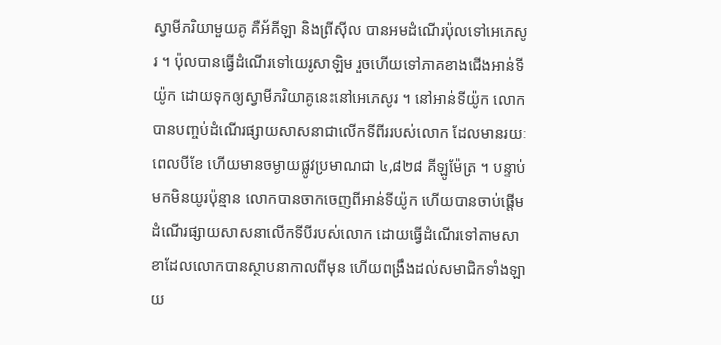ស្វាមីភរិយាមួយគូ គឺអ័គីឡា និងព្រីស៊ីល បានអមដំណើរប៉ុលទៅអេភេសូរ ។ ប៉ុលបានធ្វើដំណើរទៅយេរូសាឡិម រួចហើយទៅភាគខាងជើងអាន់ទីយ៉ូក ដោយទុកឲ្យស្វាមីភរិយាគូនេះនៅអេភេសូរ ។ នៅអាន់ទីយ៉ូក លោកបានបញ្ចប់ដំណើរផ្សាយសាសនាជាលើកទីពីររបស់លោក ដែលមានរយៈពេលបីខែ ហើយមានចម្ងាយផ្លូវប្រមាណជា ៤,៨២៨ គីឡូម៉ែត្រ ។ បន្ទាប់មកមិនយូរប៉ុន្មាន លោកបានចាកចេញពីអាន់ទីយ៉ូក ហើយបានចាប់ផ្ដើមដំណើរផ្សាយសាសនាលើកទីបីរបស់លោក ដោយធ្វើដំណើរទៅតាមសាខាដែលលោកបានស្ថាបនាកាលពីមុន ហើយពង្រឹងដល់សមាជិកទាំងឡាយ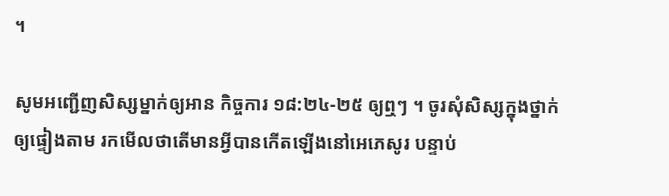។

សូមអញ្ជើញសិស្សម្នាក់ឲ្យអាន កិច្ចការ ១៨:២៤-២៥ ឲ្យឮៗ ។ ចូរសុំសិស្សក្នុងថ្នាក់ឲ្យផ្ទៀងតាម រកមើលថាតើមានអ្វីបានកើតឡើងនៅអេភេសូរ បន្ទាប់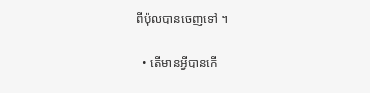ពីប៉ុលបានចេញទៅ ។

  • តើមានអ្វីបានកើ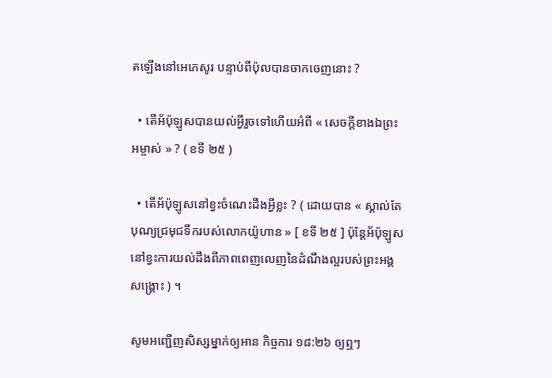តឡើងនៅអេភេសូរ បន្ទាប់ពីប៉ុលបានចាកចេញនោះ ?

  • តើអ័ប៉ុឡូសបានយល់អ្វីរួចទៅហើយអំពី « សេចក្តីខាងឯព្រះអម្ចាស់ » ? ( ខទី ២៥ )

  • តើអ័ប៉ុឡូសនៅខ្វះចំណេះដឹងអ្វីខ្លះ ? ( ដោយបាន « ស្គាល់តែបុណ្យជ្រមុជទឹករបស់លោកយ៉ូហាន » [ ខទី ២៥ ] ប៉ុន្តែអ័ប៉ុឡូសនៅខ្វះការយល់ដឹងពីភាពពេញលេញនៃដំណឹងល្អរបស់ព្រះអង្គសង្គ្រោះ ) ។

សូមអញ្ជើញសិស្សម្នាក់ឲ្យអាន កិច្ចការ ១៨:២៦ ឲ្យឮៗ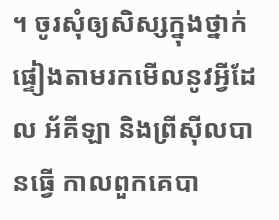។ ចូរសុំឲ្យសិស្សក្នុងថ្នាក់ផ្ទៀងតាមរកមើលនូវអ្វីដែល អ័គីឡា និងព្រីស៊ីលបានធ្វើ កាលពួកគេបា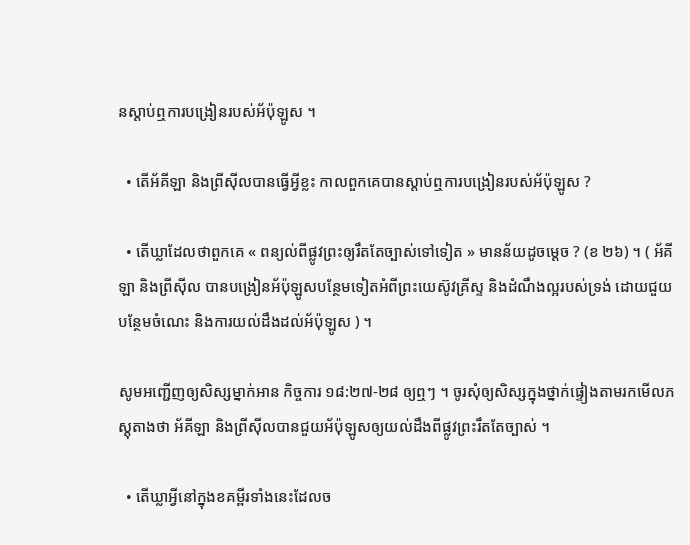នស្ដាប់ឮការបង្រៀនរបស់អ័ប៉ុឡូស ។

  • តើអ័គីឡា និងព្រីស៊ីលបានធ្វើអ្វីខ្លះ កាលពួកគេបានស្ដាប់ឮការបង្រៀនរបស់អ័ប៉ុឡូស ?

  • តើឃ្លាដែលថាពួកគេ « ពន្យល់ពីផ្លូវព្រះឲ្យរឹតតែច្បាស់ទៅទៀត » មានន័យដូចម្ដេច ? (ខ ២៦) ។ ( អ័គីឡា និងព្រីស៊ីល បានបង្រៀនអ័ប៉ុឡូសបន្ថែមទៀតអំពីព្រះយេស៊ូវគ្រីស្ទ និងដំណឹងល្អរបស់ទ្រង់ ដោយជួយបន្ថែមចំណេះ និងការយល់ដឹងដល់អ័ប៉ុឡូស ) ។

សូមអញ្ជើញឲ្យសិស្សម្នាក់អាន កិច្ចការ ១៨:២៧-២៨ ឲ្យឮៗ ។ ចូរសុំឲ្យសិស្សក្នុងថ្នាក់ផ្ទៀងតាមរកមើលភស្ដុតាងថា អ័គីឡា និងព្រីស៊ីលបានជួយអ័ប៉ុឡូសឲ្យយល់ដឹងពីផ្លូវព្រះរឹតតែច្បាស់ ។

  • តើឃ្លាអ្វីនៅក្នុងខគម្ពីរទាំងនេះដែលច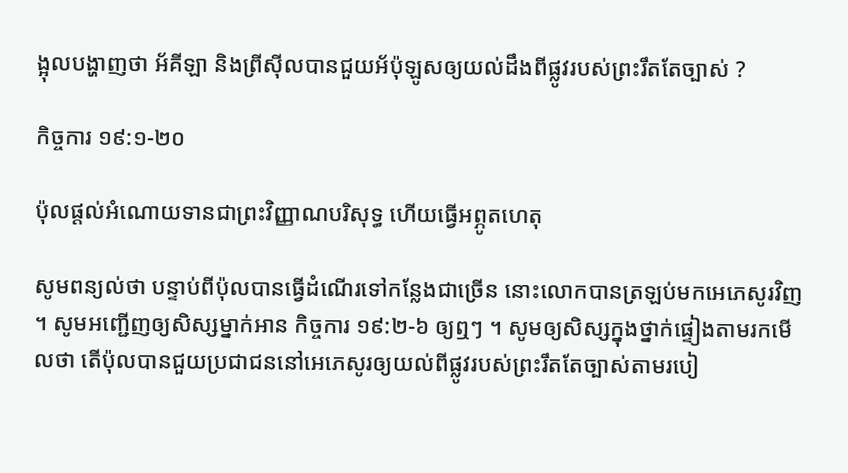ង្អុលបង្ហាញថា អ័គីឡា និងព្រីស៊ីលបានជួយអ័ប៉ុឡូសឲ្យយល់ដឹងពីផ្លូវរបស់ព្រះរឹតតែច្បាស់ ?

កិច្ចការ ១៩:១-២០

ប៉ុលផ្តល់អំណោយទានជាព្រះវិញ្ញាណបរិសុទ្ធ ហើយធ្វើអព្ភូតហេតុ

សូមពន្យល់ថា បន្ទាប់ពីប៉ុលបានធ្វើដំណើរទៅកន្លែងជាច្រើន នោះលោកបានត្រឡប់មកអេភេសូរវិញ ។ សូមអញ្ជើញឲ្យសិស្សម្នាក់អាន កិច្ចការ ១៩:២-៦ ឲ្យឮៗ ។ សូមឲ្យសិស្សក្នុងថ្នាក់ផ្ទៀងតាមរកមើលថា តើប៉ុលបានជួយប្រជាជននៅអេភេសូរឲ្យយល់ពីផ្លូវរបស់ព្រះរឹតតែច្បាស់តាមរបៀ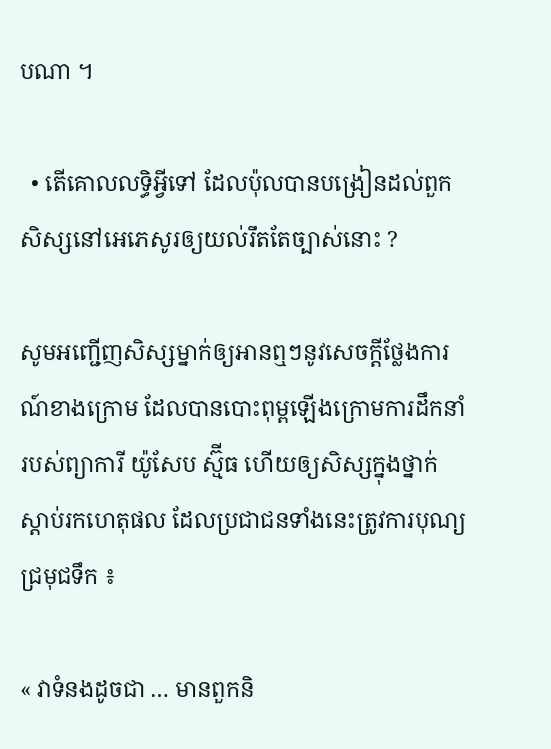បណា ។

  • តើគោលលទ្ធិអ្វីទៅ ដែលប៉ុលបានបង្រៀនដល់ពួកសិស្សនៅអេភេសូរឲ្យយល់រឹតតែច្បាស់នោះ ?

សូមអញ្ជើញសិស្សម្នាក់ឲ្យអានឮៗនូវសេចក្ដីថ្លែងការណ៍ខាងក្រោម ដែលបានបោះពុម្ពឡើងក្រោមការដឹកនាំរបស់ព្យាការី យ៉ូសែប ស្ម៊ីធ ហើយឲ្យសិស្សក្នុងថ្នាក់ស្ដាប់រកហេតុផល ដែលប្រជាជនទាំងនេះត្រូវការបុណ្យជ្រមុជទឹក ៖

« វាទំនងដូចជា … មានពួកនិ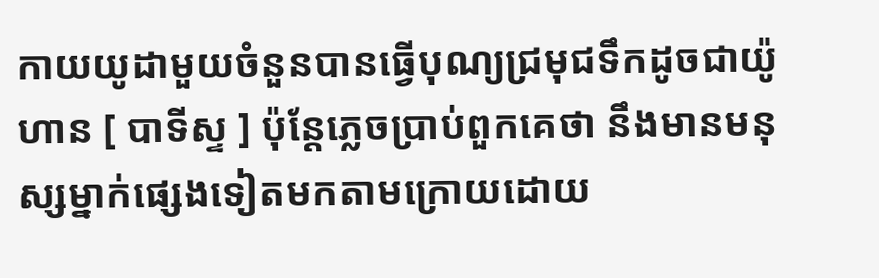កាយយូដាមួយចំនួនបានធ្វើបុណ្យជ្រមុជទឹកដូចជាយ៉ូហាន [ បាទីស្ទ ] ប៉ុន្តែភ្លេចប្រាប់ពួកគេថា នឹងមានមនុស្សម្នាក់ផ្សេងទៀតមកតាមក្រោយដោយ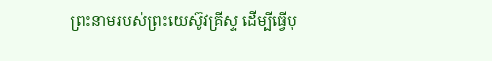ព្រះនាមរបស់ព្រះយេស៊ូវគ្រីស្ទ ដើម្បីធ្វើបុ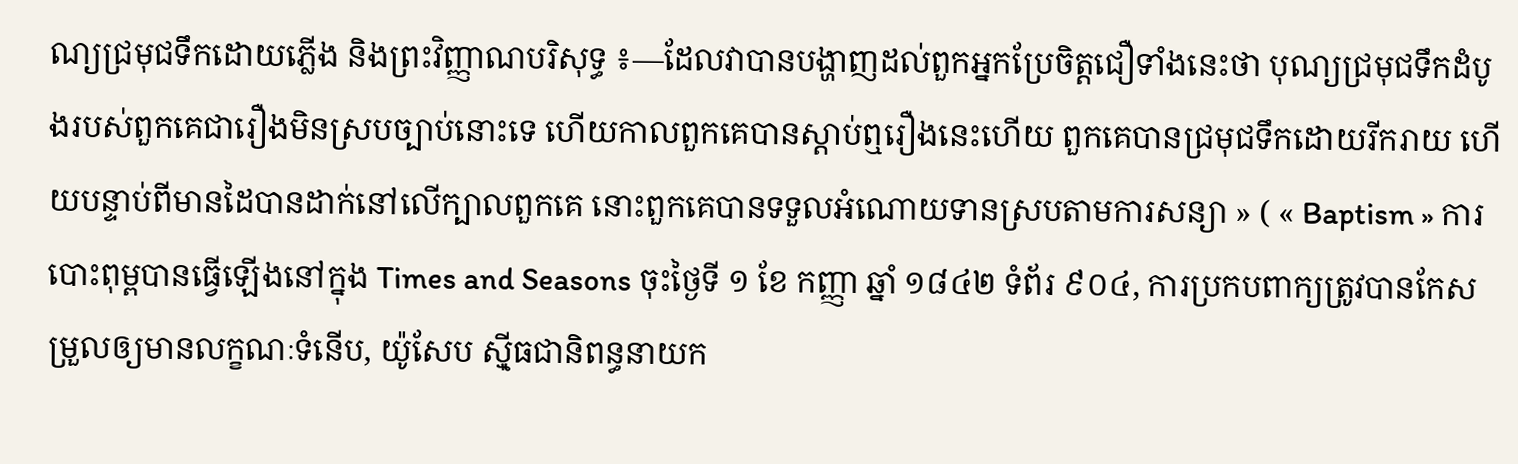ណ្យជ្រមុជទឹកដោយភ្លើង និងព្រះវិញ្ញាណបរិសុទ្ធ ៖—ដែលវាបានបង្ហាញដល់ពួកអ្នកប្រែចិត្តជឿទាំងនេះថា បុណ្យជ្រមុជទឹកដំបូងរបស់ពួកគេជារឿងមិនស្របច្បាប់នោះទេ ហើយកាលពួកគេបានស្ដាប់ឮរឿងនេះហើយ ពួកគេបានជ្រមុជទឹកដោយរីករាយ ហើយបន្ទាប់ពីមានដៃបានដាក់នៅលើក្បាលពួកគេ នោះពួកគេបានទទួលអំណោយទានស្របតាមការសន្យា » ( « Baptism » ការបោះពុម្ពបានធ្វើឡើងនៅក្នុង Times and Seasons ចុះថ្ងៃទី ១ ខែ កញ្ញា ឆ្នាំ ១៨៤២ ទំព័រ ៩០៤, ការប្រកបពាក្យត្រូវបានកែសម្រួលឲ្យមានលក្ខណៈទំនើប, យ៉ូសែប ស៊្មីធជានិពន្ធនាយក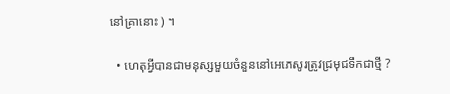នៅគ្រានោះ ) ។

  • ហេតុអ្វីបានជាមនុស្សមួយចំនួននៅអេភេសូរត្រូវជ្រមុជទឹកជាថ្មី ?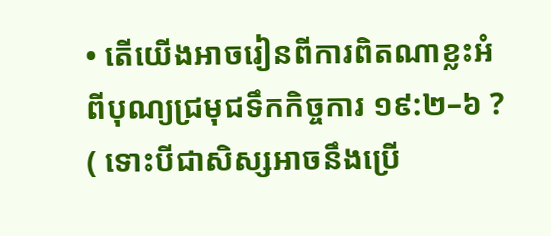• តើយើងអាចរៀនពីការពិតណាខ្លះអំពីបុណ្យជ្រមុជទឹកកិច្ចការ ១៩:២–៦ ? ( ទោះបីជាសិស្សអាចនឹងប្រើ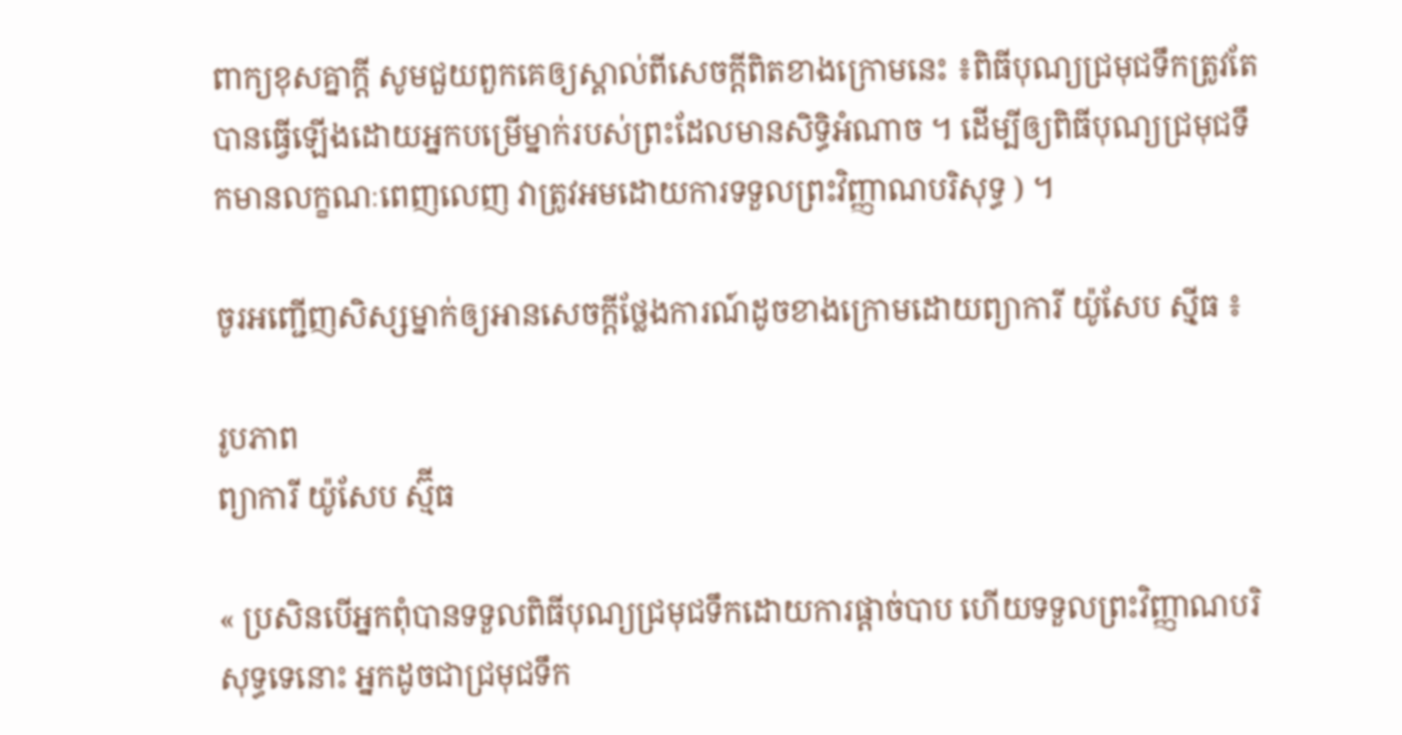ពាក្យខុសគ្នាក្ដី សូមជួយពួកគេឲ្យស្គាល់ពីសេចក្ដីពិតខាងក្រោមនេះ ៖ពិធីបុណ្យជ្រមុជទឹកត្រូវតែបានធ្វើឡើងដោយអ្នកបម្រើម្នាក់របស់ព្រះដែលមានសិទ្ធិអំណាច ។ ដើម្បីឲ្យពិធីបុណ្យជ្រមុជទឹកមានលក្ខណៈពេញលេញ វាត្រូវអមដោយការទទួលព្រះវិញ្ញាណបរិសុទ្ធ ) ។

ចូរអញ្ជើញសិស្សម្នាក់ឲ្យអានសេចក្ដីថ្លែងការណ៍ដូចខាងក្រោមដោយព្យាការី យ៉ូសែប ស៊្មីធ ៖

រូបភាព
ព្យាការី យ៉ូសែប ស្ម៊ីធ

« ប្រសិនបើអ្នកពុំបានទទួលពិធីបុណ្យជ្រមុជទឹកដោយការផ្ដាច់បាប ហើយទទួលព្រះវិញ្ញាណបរិសុទ្ធទេនោះ អ្នកដូចជាជ្រមុជទឹក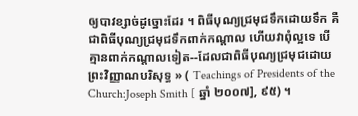ឲ្យបាវខ្សាច់ដូច្នោះដែរ ។ ពិធីបុណ្យជ្រមុជទឹកដោយទឹក គឺជាពិធីបុណ្យជ្រមុជទឹកពាក់កណ្ដាល ហើយវាពុំល្អទេ បើគ្មានពាក់កណ្ដាលទៀត--ដែលជាពិធីបុណ្យជ្រមុជដោយព្រះវិញ្ញាណបរិសុទ្ធ » ( Teachings of Presidents of the Church:Joseph Smith [ ឆ្នាំ ២០០៧], ៩៥) ។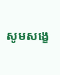សូមសង្ខេ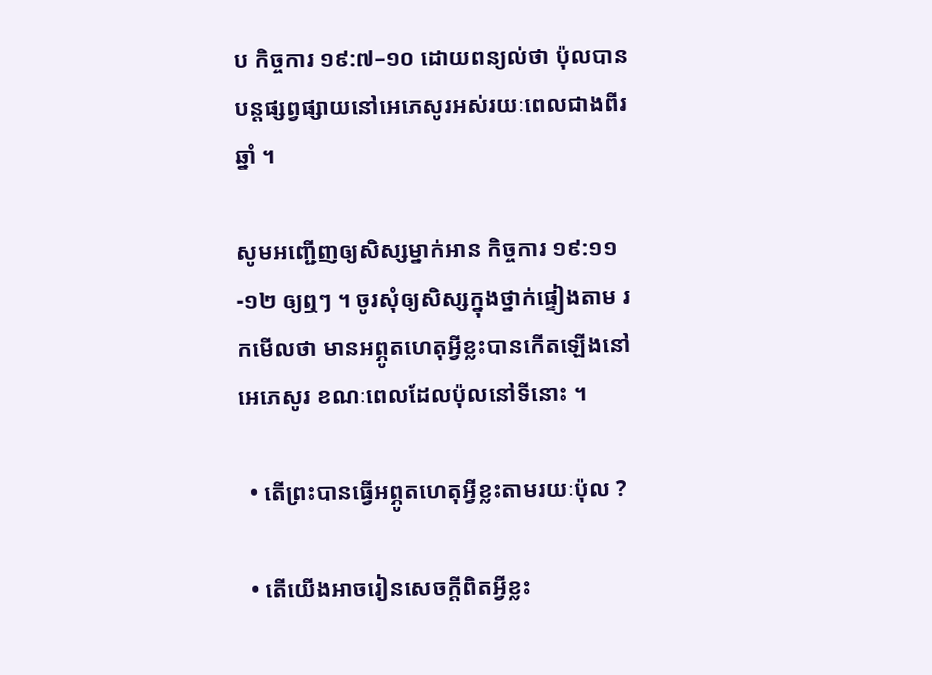ប កិច្ចការ ១៩:៧–១០ ដោយពន្យល់ថា ប៉ុលបានបន្តផ្សព្វផ្សាយនៅអេភេសូរអស់រយៈពេលជាងពីរឆ្នាំ ។

សូមអញ្ជើញឲ្យសិស្សម្នាក់អាន កិច្ចការ ១៩:១១-១២ ឲ្យឮៗ ។ ចូរសុំឲ្យសិស្សក្នុងថ្នាក់ផ្ទៀងតាម រកមើលថា មានអព្ភូតហេតុអ្វីខ្លះបានកើតឡើងនៅអេភេសូរ ខណៈពេលដែលប៉ុលនៅទីនោះ ។

  • តើព្រះបានធ្វើអព្ភូតហេតុអ្វីខ្លះតាមរយៈប៉ុល ?

  • តើយើងអាចរៀនសេចក្ដីពិតអ្វីខ្លះ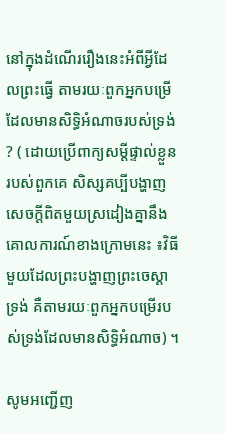នៅក្នុងដំណើររឿងនេះអំពីអ្វីដែលព្រះធ្វើ តាមរយៈពួកអ្នកបម្រើដែលមានសិទ្ធិអំណាចរបស់ទ្រង់ ? ( ដោយប្រើពាក្យសម្ដីផ្ទាល់ខ្លួនរបស់ពួកគេ សិស្សគប្បីបង្ហាញសេចក្ដីពិតមួយស្រដៀងគ្នានឹងគោលការណ៍ខាងក្រោមនេះ ៖វិធីមួយដែលព្រះបង្ហាញព្រះចេស្ដាទ្រង់ គឺតាមរយៈពួកអ្នកបម្រើរបស់ទ្រង់ដែលមានសិទ្ធិអំណាច) ។

សូមអញ្ជើញ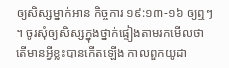ឲ្យសិស្សម្នាក់អាន កិច្ចការ ១៩:១៣-១៦ ឲ្យឮៗ ។ ចូរសុំឲ្យសិស្សក្នុងថ្នាក់ផ្ទៀងតាមរកមើលថា តើមានអ្វីខ្លះបានកើតឡើង កាលពួកយូដា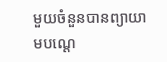មួយចំនួនបានព្យាយាមបណ្ដេ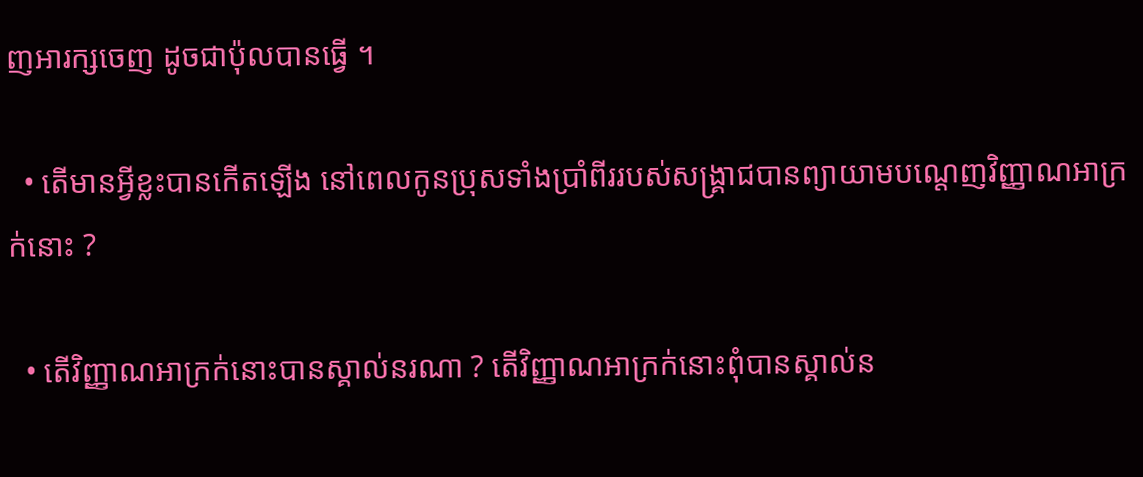ញអារក្សចេញ ដូចជាប៉ុលបានធ្វើ ។

  • តើមានអ្វីខ្លះបានកើតឡើង នៅពេលកូនប្រុសទាំងប្រាំពីររបស់សង្គ្រាជបានព្យាយាមបណ្ដេញវិញ្ញាណអាក្រក់នោះ ?

  • តើវិញ្ញាណអាក្រក់នោះបានស្គាល់នរណា ? តើវិញ្ញាណអាក្រក់នោះពុំបានស្គាល់ន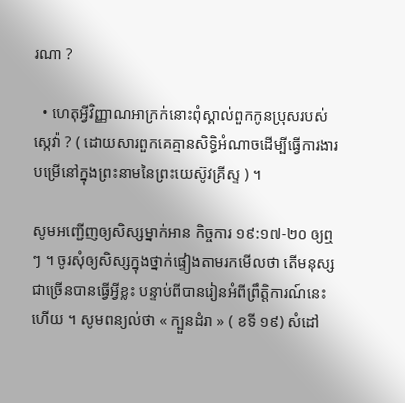រណា ?

  • ហេតុអ្វីវិញ្ញាណអាក្រក់នោះពុំស្គាល់ពួកកូនប្រុសរបស់ស្កេវ៉ា ? ( ដោយសារពួកគេគ្មានសិទ្ធិអំណាចដើម្បីធ្វើការងារបម្រើនៅក្នុងព្រះនាមនៃព្រះយេស៊ូវគ្រីស្ទ ) ។

សូមអញ្ជើញឲ្យសិស្សម្នាក់អាន កិច្ចការ ១៩:១៧-២០ ឲ្យឮៗ ។ ចូរសុំឲ្យសិស្សក្នុងថ្នាក់ផ្ទៀងតាមរកមើលថា តើមនុស្សជាច្រើនបានធ្វើអ្វីខ្លះ បន្ទាប់ពីបានរៀនអំពីព្រឹត្តិការណ៍នេះហើយ ។ សូមពន្យល់ថា « ក្បួនដំរា » ( ខទី ១៩) សំដៅ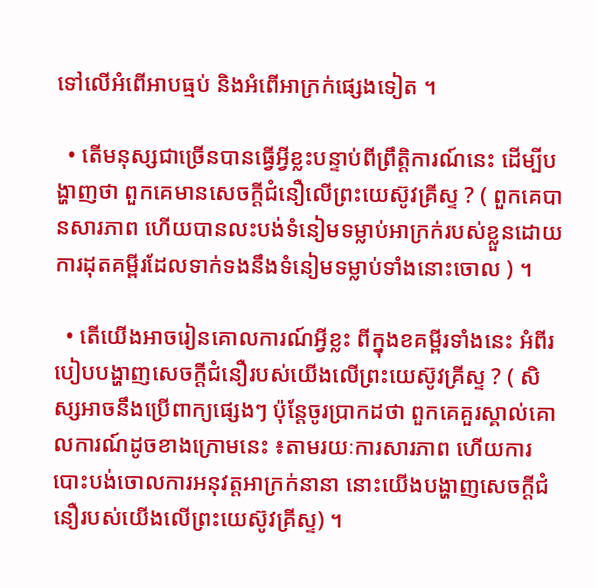ទៅលើអំពើអាបធ្មប់ និងអំពើអាក្រក់ផ្សេងទៀត ។

  • តើមនុស្សជាច្រើនបានធ្វើអ្វីខ្លះបន្ទាប់ពីព្រឹត្តិការណ៍នេះ ដើម្បីបង្ហាញថា ពួកគេមានសេចក្តីជំនឿលើព្រះយេស៊ូវគ្រីស្ទ ? ( ពួកគេបានសារភាព ហើយបានលះបង់ទំនៀមទម្លាប់អាក្រក់របស់ខ្លួនដោយការដុតគម្ពីរដែលទាក់ទងនឹងទំនៀមទម្លាប់ទាំងនោះចោល ) ។

  • តើយើងអាចរៀនគោលការណ៍អ្វីខ្លះ ពីក្នុងខគម្ពីរទាំងនេះ អំពីរបៀបបង្ហាញសេចក្ដីជំនឿរបស់យើងលើព្រះយេស៊ូវគ្រីស្ទ ? ( សិស្សអាចនឹងប្រើពាក្យផ្សេងៗ ប៉ុន្តែចូរប្រាកដថា ពួកគេគួរស្គាល់គោលការណ៍ដូចខាងក្រោមនេះ ៖តាមរយៈការសារភាព ហើយការបោះបង់ចោលការអនុវត្តអាក្រក់នានា នោះយើងបង្ហាញសេចក្ដីជំនឿរបស់យើងលើព្រះយេស៊ូវគ្រីស្ទ) ។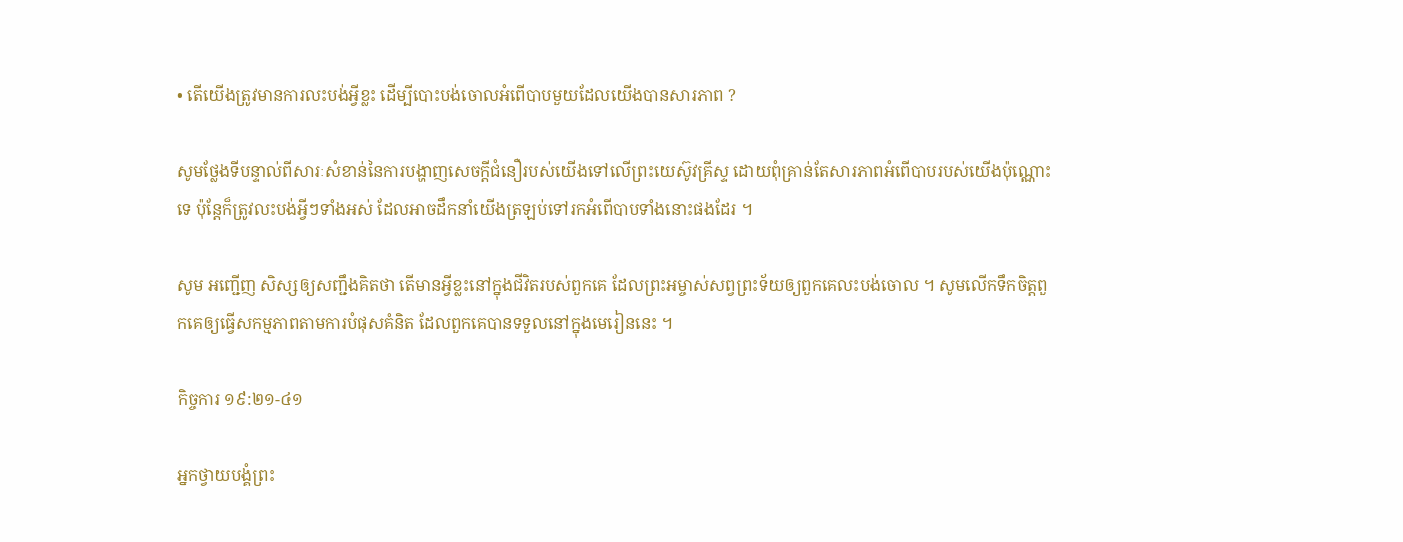• តើយើងត្រូវមានការលះបង់អ្វីខ្លះ ដើម្បីបោះបង់ចោលអំពើបាបមួយដែលយើងបានសារភាព ?

សូមថ្លែងទីបន្ទាល់ពីសារៈសំខាន់នៃការបង្ហាញសេចក្ដីជំនឿរបស់យើងទៅលើព្រះយេស៊ូវគ្រីស្ទ ដោយពុំគ្រាន់តែសារភាពអំពើបាបរបស់យើងប៉ុណ្ណោះទេ ប៉ុន្តែក៏ត្រូវលះបង់អ្វីៗទាំងអស់ ដែលអាចដឹកនាំយើងត្រឡប់ទៅរកអំពើបាបទាំងនោះផងដែរ ។

សូម អញ្ជើញ សិស្សឲ្យសញ្ជឹងគិតថា តើមានអ្វីខ្លះនៅក្នុងជីវិតរបស់ពួកគេ ដែលព្រះអម្ចាស់សព្វព្រះទ័យឲ្យពួកគេលះបង់ចោល ។ សូមលើកទឹកចិត្តពួកគេឲ្យធ្វើសកម្មភាពតាមការបំផុសគំនិត ដែលពួកគេបានទទួលនៅក្នុងមេរៀននេះ ។

កិច្ចការ ១៩:២១-៤១

អ្នកថ្វាយបង្គំព្រះ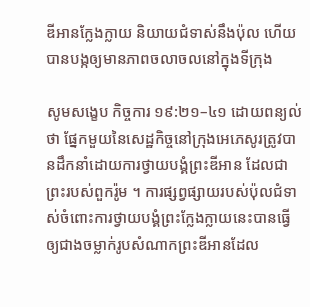ឌីអានក្លែងក្លាយ និយាយជំទាស់នឹងប៉ុល ហើយបានបង្កឲ្យមានភាពចលាចលនៅក្នុងទីក្រុង

សូមសង្ខេប កិច្ចការ ១៩:២១–៤១ ដោយពន្យល់ថា ផ្នែកមួយនៃសេដ្ឋកិច្ចនៅក្រុងអេភេសូរត្រូវបានដឹកនាំដោយការថ្វាយបង្គំព្រះឌីអាន ដែលជាព្រះរបស់ពួករ៉ូម ។ ការផ្សព្វផ្សាយរបស់ប៉ុលជំទាស់ចំពោះការថ្វាយបង្គំព្រះក្លែងក្លាយនេះបានធ្វើឲ្យជាងចម្លាក់រូបសំណាកព្រះឌីអានដែល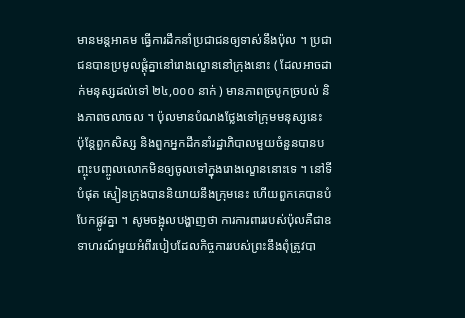មានមន្តអាគម ធ្វើការដឹកនាំប្រជាជនឲ្យទាស់នឹងប៉ុល ។ ប្រជាជនបានប្រមូលផ្ដុំគ្នានៅរោងល្ខោននៅក្រុងនោះ ( ដែលអាចដាក់មនុស្សដល់ទៅ ២៤,០០០ នាក់ ) មានភាពច្របូកច្របល់ និងភាពចលាចល ។ ប៉ុលមានបំណងថ្លែងទៅក្រុមមនុស្សនេះ ប៉ុន្តែពួកសិស្ស និងពួកអ្នកដឹកនាំរដ្ឋាភិបាលមួយចំនួនបានបញ្ចុះបញ្ចូលលោកមិនឲ្យចូលទៅក្នុងរោងល្ខោននោះទេ ។ នៅទីបំផុត ស្មៀនក្រុងបាននិយាយនឹងក្រុមនេះ ហើយពួកគេបានបំបែកផ្លូវគ្នា ។ សូមចង្អុលបង្ហាញថា ការការពាររបស់ប៉ុលគឺជាឧទាហរណ៍មួយអំពីរបៀបដែលកិច្ចការរបស់ព្រះនឹងពុំត្រូវបា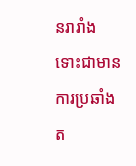នរារាំង ទោះជាមានការប្រឆាំងត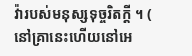វ៉ារបស់មនុស្សទុច្ចរិតក្ដី ។ ( នៅគ្រានេះហើយនៅអេ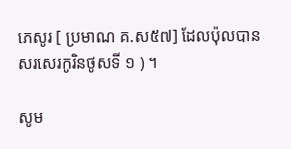ភេសូរ [ ប្រមាណ គ.ស៥៧] ដែលប៉ុលបានសរសេរកូរិនថូសទី ១ ) ។

សូម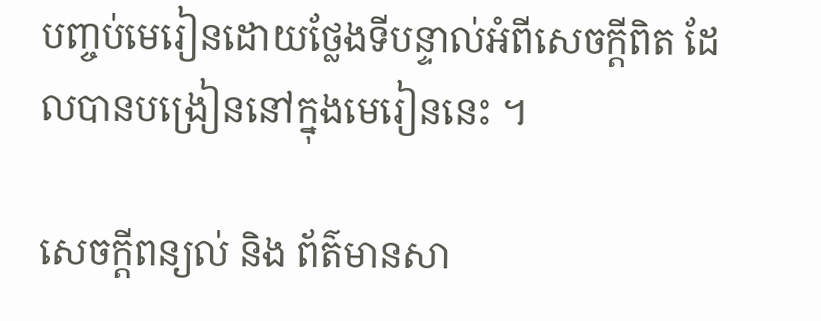បញ្ចប់មេរៀនដោយថ្លែងទីបន្ទាល់អំពីសេចក្ដីពិត ដែលបានបង្រៀននៅក្នុងមេរៀននេះ ។

សេចក្តីពន្យល់ និង ព័ត៌មានសា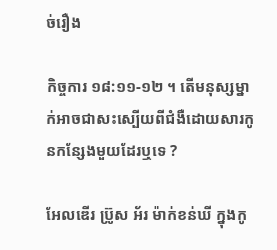ច់រឿង

កិច្ចការ ១៨:១១-១២ ។ តើមនុស្សម្នាក់អាចជាសះស្បើយពីជំងឺដោយសារកូនកន្សែងមួយដែរឬទេ ?

អែលឌើរ ប្រ៊ូស អ័រ ម៉ាក់ខន់ឃី ក្នុងកូ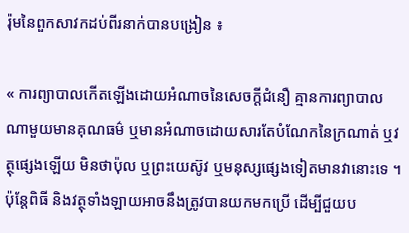រ៉ុមនៃពួកសាវកដប់ពីរនាក់បានបង្រៀន ៖

« ការព្យាបាលកើតឡើងដោយអំណាចនៃសេចក្ដីជំនឿ គ្មានការព្យាបាលណាមួយមានគុណធម៌ ឬមានអំណាចដោយសារតែបំណែកនៃក្រណាត់ ឬវត្ថុផ្សេងឡើយ មិនថាប៉ុល ឬព្រះយេស៊ូវ ឬមនុស្សផ្សេងទៀតមានវានោះទេ ។ ប៉ុន្តែពិធី និងវត្ថុទាំងឡាយអាចនឹងត្រូវបានយកមកប្រើ ដើម្បីជួយប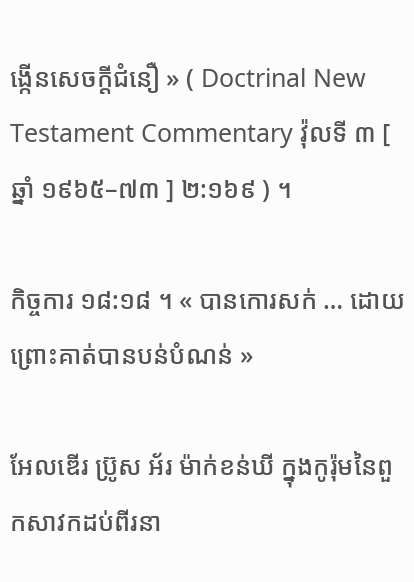ង្កើនសេចក្ដីជំនឿ » ( Doctrinal New Testament Commentary វ៉ុលទី ៣ [ ឆ្នាំ ១៩៦៥–៧៣ ] ២:១៦៩ ) ។

កិច្ចការ ១៨:១៨ ។ « បានកោរសក់ … ដោយព្រោះគាត់បានបន់បំណន់ »

អែលឌើរ ប្រ៊ូស អ័រ ម៉ាក់ខន់ឃី ក្នុងកូរ៉ុមនៃពួកសាវកដប់ពីរនា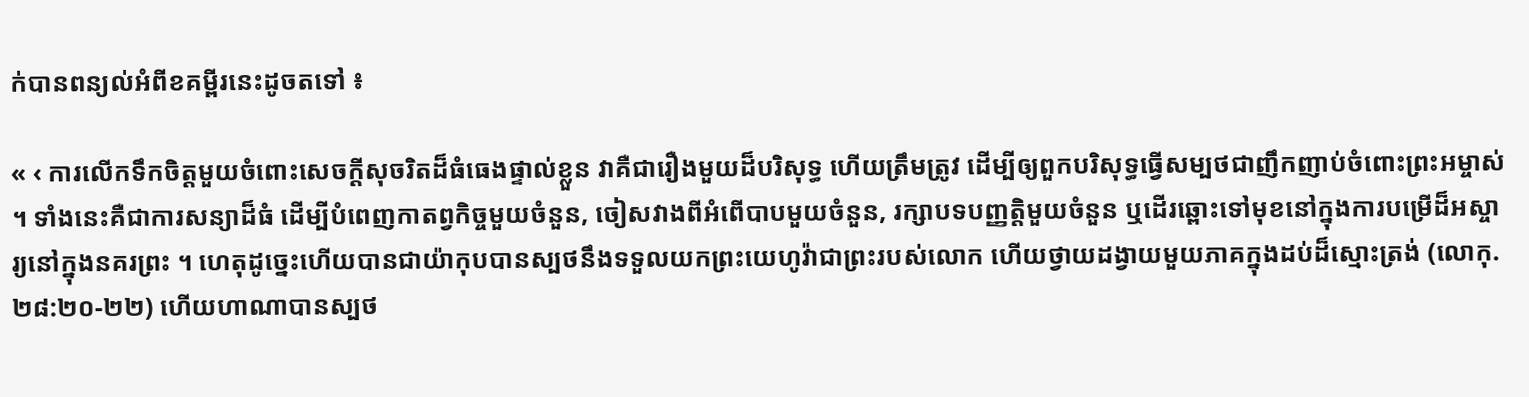ក់បានពន្យល់អំពីខគម្ពីរនេះដូចតទៅ ៖

« ‹ ការលើកទឹកចិត្តមួយចំពោះសេចក្ដីសុចរិតដ៏ធំធេងផ្ទាល់ខ្លួន វាគឺជារឿងមួយដ៏បរិសុទ្ធ ហើយត្រឹមត្រូវ ដើម្បីឲ្យពួកបរិសុទ្ធធ្វើសម្បថជាញឹកញាប់ចំពោះព្រះអម្ចាស់ ។ ទាំងនេះគឺជាការសន្យាដ៏ធំ ដើម្បីបំពេញកាតព្វកិច្ចមួយចំនួន, ចៀសវាងពីអំពើបាបមួយចំនួន, រក្សាបទបញ្ញត្តិមួយចំនួន ឬដើរឆ្ពោះទៅមុខនៅក្នុងការបម្រើដ៏អស្ចារ្យនៅក្នុងនគរព្រះ ។ ហេតុដូច្នេះហើយបានជាយ៉ាកុបបានស្បថនឹងទទួលយកព្រះយេហូវ៉ាជាព្រះរបស់លោក ហើយថ្វាយដង្វាយមួយភាគក្នុងដប់ដ៏ស្មោះត្រង់ (លោកុ. ២៨:២០-២២) ហើយហាណាបានស្បថ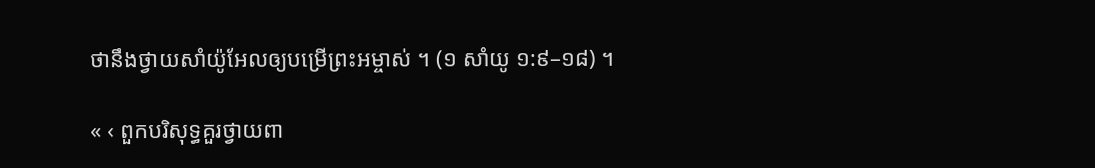ថានឹងថ្វាយសាំយ៉ូអែលឲ្យបម្រើព្រះអម្ចាស់ ។ (១ សាំយូ ១:៩–១៨) ។

« ‹ ពួកបរិសុទ្ធគួរថ្វាយពា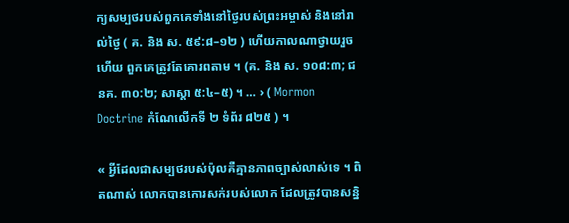ក្យសម្បថរបស់ពួកគេទាំងនៅថ្ងៃរបស់ព្រះអម្ចាស់ និងនៅរាល់ថ្ងៃ ( គ. និង ស. ៥៩:៨–១២ ) ហើយកាលណាថ្វាយរួចហើយ ពួកគេត្រូវតែគោរពតាម ។ (គ. និង ស. ១០៨:៣; ជនគ. ៣០:២; សាស្ដា ៥:៤–៥) ។ … › ( Mormon Doctrine កំណែលើកទី ២ ទំព័រ ៨២៥ ) ។

« អ្វីដែលជាសម្បថរបស់ប៉ុលគឺគ្មានភាពច្បាស់លាស់ទេ ។ ពិតណាស់ លោកបានកោរសក់របស់លោក ដែលត្រូវបានសន្និ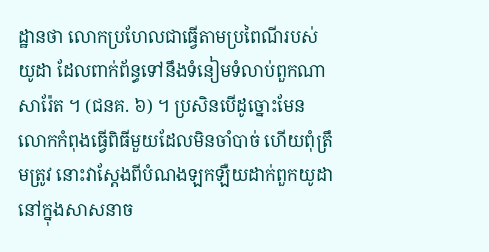ដ្ឋានថា លោកប្រហែលជាធ្វើតាមប្រពៃណីរបស់យូដា ដែលពាក់ព័ន្ធទៅនឹងទំនៀមទំលាប់ពួកណាសារ៉ែត ។ (ជនគ. ៦) ។ ប្រសិនបើដូច្នោះមែន លោកកំពុងធ្វើពិធីមួយដែលមិនចាំបាច់ ហើយពុំត្រឹមត្រូវ នោះវាស្ដែងពីបំណងឡកឡឺយដាក់ពួកយូដានៅក្នុងសាសនាច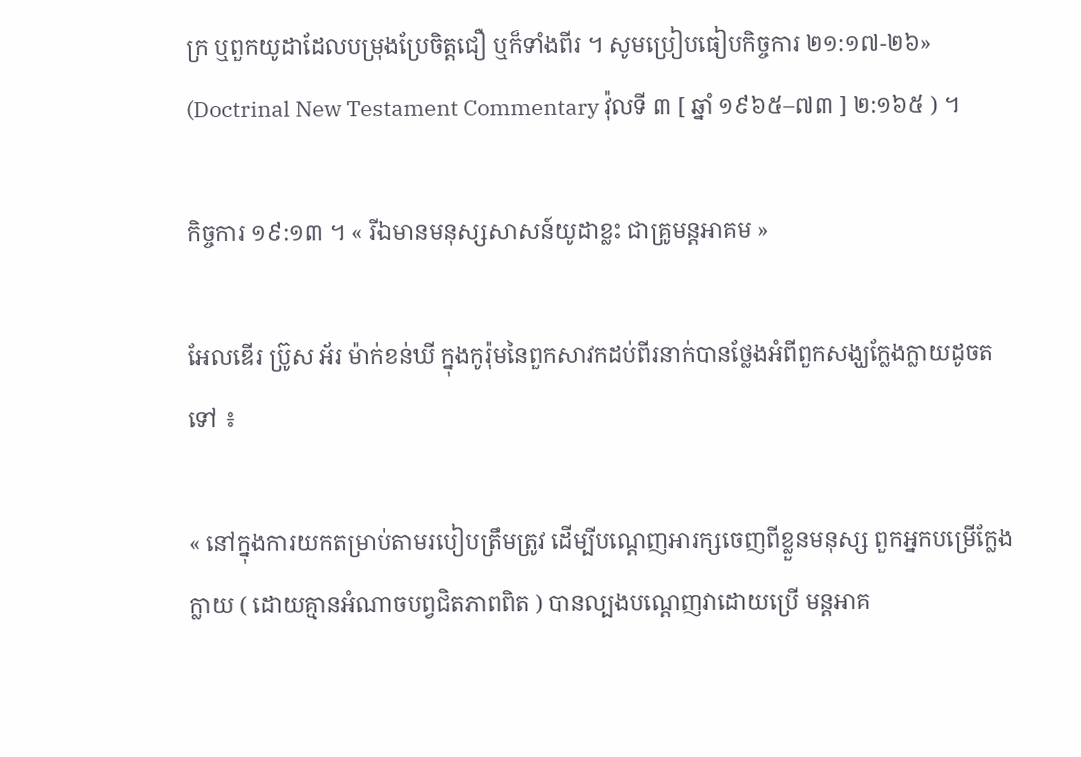ក្រ ឬពួកយូដាដែលបម្រុងប្រែចិត្តជឿ ឬក៏ទាំងពីរ ។ សូមប្រៀបធៀបកិច្ចការ ២១:១៧-២៦» (Doctrinal New Testament Commentary វ៉ុលទី ៣ [ ឆ្នាំ ១៩៦៥–៧៣ ] ២:១៦៥ ) ។

កិច្ចការ ១៩:១៣ ។ « រីឯមានមនុស្សសាសន៍យូដាខ្លះ ជាគ្រូមន្តអាគម »

អែលឌើរ ប្រ៊ូស អ័រ ម៉ាក់ខន់ឃី ក្នុងកូរ៉ុមនៃពួកសាវកដប់ពីរនាក់បានថ្លែងអំពីពួកសង្ឃក្លែងក្លាយដូចតទៅ ៖

« នៅក្នុងការយកតម្រាប់តាមរបៀបត្រឹមត្រូវ ដើម្បីបណ្ដេញអារក្សចេញពីខ្លួនមនុស្ស ពួកអ្នកបម្រើក្លែងក្លាយ ( ដោយគ្មានអំណាចបព្វជិតភាពពិត ) បានល្បងបណ្ដេញវាដោយប្រើ មន្តអាគ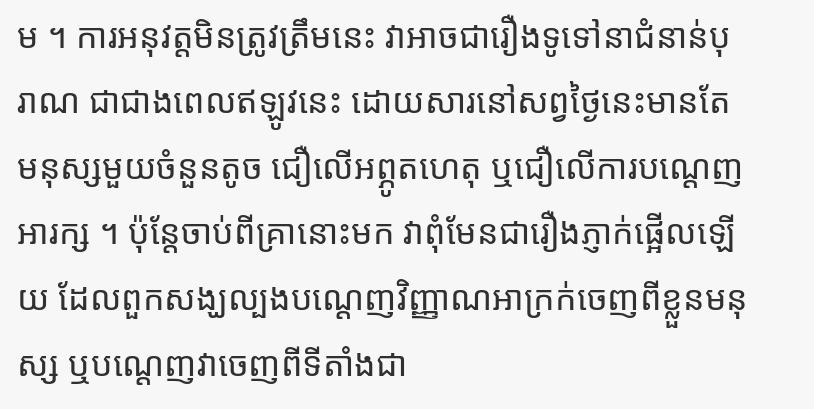ម ។ ការអនុវត្តមិនត្រូវត្រឹមនេះ វាអាចជារឿងទូទៅនាជំនាន់បុរាណ ជាជាងពេលឥឡូវនេះ ដោយសារនៅសព្វថ្ងៃនេះមានតែមនុស្សមួយចំនួនតូច ជឿលើអព្ភូតហេតុ ឬជឿលើការបណ្ដេញអារក្ស ។ ប៉ុន្តែចាប់ពីគ្រានោះមក វាពុំមែនជារឿងភ្ញាក់ផ្អើលឡើយ ដែលពួកសង្ឃល្បងបណ្ដេញវិញ្ញាណអាក្រក់ចេញពីខ្លួនមនុស្ស ឬបណ្ដេញវាចេញពីទីតាំងជា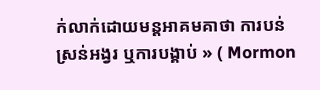ក់លាក់ដោយមន្តអាគមគាថា ការបន់ស្រន់អង្វរ ឬការបង្គាប់ » ( Mormon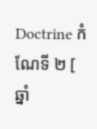Doctrine កំណែទី ២ [ ឆ្នាំ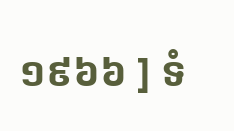១៩៦៦ ] ទំ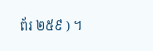ព័រ ២៥៩ ) ។